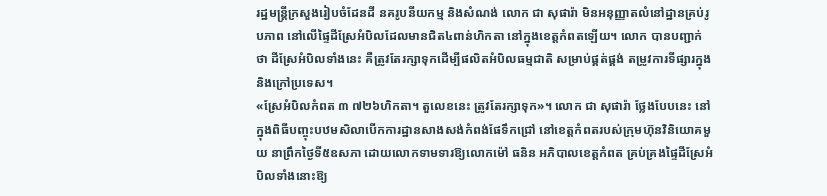រដ្ឋមន្ត្រីក្រសួងរៀបចំដែនដី នគរូបនីយកម្ម និងសំណង់ លោក ជា សុផារ៉ា មិនអនុញ្ញាតលំនៅដ្ឋានគ្រប់រូបភាព នៅលើផ្ទៃដីស្រែអំបិលដែលមានជិត៤ពាន់ហិកតា នៅក្នុងខេត្តកំពតឡើយ។ លោក បានបញ្ជាក់ថា ដីស្រែអំបិលទាំងនេះ គឺត្រូវតែរក្សាទុកដើម្បីផលិតអំបិលធម្មជាតិ សម្រាប់ផ្គត់ផ្គង់ តម្រូវការទីផ្សារក្នុង និងក្រៅប្រទេស។
«ស្រែអំបិលកំពត ៣ ៧២៦ហិកតា។ តួលេខនេះ ត្រូវតែរក្សាទុក»។ លោក ជា សុផារ៉ា ថ្លែងបែបនេះ នៅក្នុងពិធីបញ្ចុះបឋមសិលាបើកការដ្ឋានសាងសង់កំពង់ផែទឹកជ្រៅ នៅខេត្តកំពតរបស់ក្រុមហ៊ុនវិនិយោគមួយ នាព្រឹកថ្ងៃទី៥ឧសភា ដោយលោកទាមទារឱ្យលោកម៉ៅ ធនិន អភិបាលខេត្តកំពត គ្រប់គ្រងផ្ទៃដីស្រែអំបិលទាំងនោះឱ្យ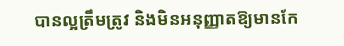បានល្អត្រឹមត្រូវ និងមិនអនុញ្ញាតឱ្យមានកែ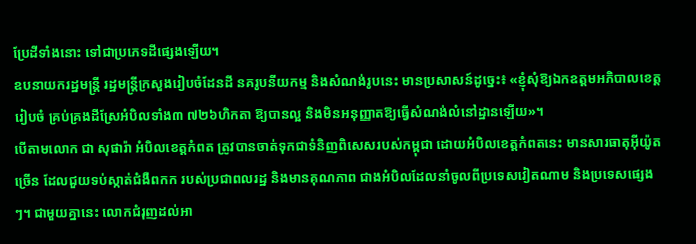ប្រែដីទាំងនោះ ទៅជាប្រភេទដីផ្សេងឡើយ។
ឧបនាយករដ្ឋមន្ត្រី រដ្ឋមន្ត្រីក្រសួងរៀបចំដែនដី នគរូបនីយកម្ម និងសំណង់រូបនេះ មានប្រសាសន៍ដូច្នេះ៖ «ខ្ញុំសុំឱ្យឯកឧត្តមអភិបាលខេត្ត រៀបចំ គ្រប់គ្រងដីស្រែអំបិលទាំង៣ ៧២៦ហិកតា ឱ្យបានល្អ និងមិនអនុញ្ញាតឱ្យធ្វើសំណង់លំនៅដ្ឋានឡើយ»។
បើតាមលោក ជា សុផារ៉ា អំបិលខេត្តកំពត ត្រូវបានចាត់ទុកជាទំនិញពិសេសរបស់កម្ពុជា ដោយអំបិលខេត្តកំពតនេះ មានសារធាតុអ៊ីយ៉ូតច្រើន ដែលជួយទប់ស្កាត់ជំងឺពកក របស់ប្រជាពលរដ្ឋ និងមានគុណភាព ជាងអំបិលដែលនាំចូលពីប្រទេសវៀតណាម និងប្រទេសផ្សេងៗ។ ជាមួយគ្នានេះ លោកជំរុញដល់អា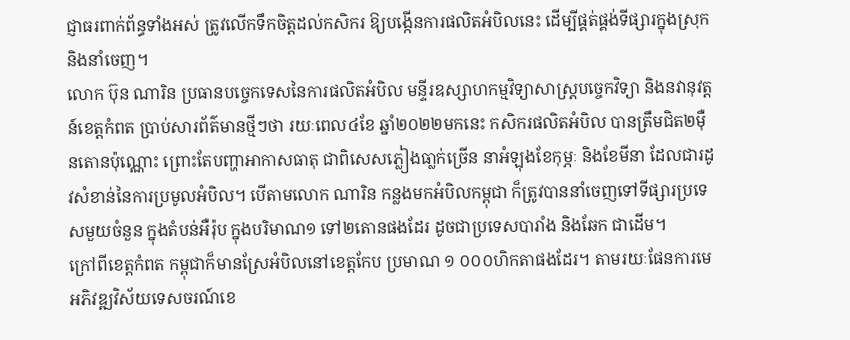ជ្ញាធរពាក់ព័ន្ធទាំងអស់ ត្រូវលើកទឹកចិត្តដល់កសិករ ឱ្យបង្កើនការផលិតអំបិលនេះ ដើម្បីផ្គត់ផ្គង់ទីផ្សារក្នុងស្រុក និងនាំចេញ។
លោក ប៊ុន ណារិន ប្រធានបច្ចេកទេសនៃការផលិតអំបិល មន្ទីរឧស្សាហកម្មវិទ្យាសាស្រ្តបច្ចេកវិទ្យា និងនវានុវត្តន៍ខេត្តកំពត ប្រាប់សារព័ត៌មានថ្មីៗថា រយៈពេល៤ខែ ឆ្នាំ២០២២មកនេះ កសិករផលិតអំបិល បានត្រឹមជិត២ម៉ឺនតោនប៉ុណ្ណោះ ព្រោះតែបញ្ហាអាកាសធាតុ ជាពិសេសភ្លៀងធា្លក់ច្រើន នាអំឡុងខែកុម្ភៈ និងខែមីនា ដែលជារដូវសំខាន់នៃការប្រមូលអំបិល។ បើតាមលោក ណារិន កន្លងមកអំបិលកម្ពុជា ក៏ត្រូវបាននាំចេញទៅទីផ្សារប្រទេសមួយចំនួន ក្នុងតំបន់អឺរ៉ុប ក្នុងបរិមាណ១ ទៅ២តោនផងដែរ ដូចជាប្រទេសបារាំង និងឆែក ជាដើម។
ក្រៅពីខេត្តកំពត កម្ពុជាក៏មានស្រែអំបិលនៅខេត្តកែប ប្រមាណ ១ ០០០ហិកតាផងដែរ។ តាមរយៈផែនការមេអភិវឌ្ឍវិស័យទេសចរណ៍ខេ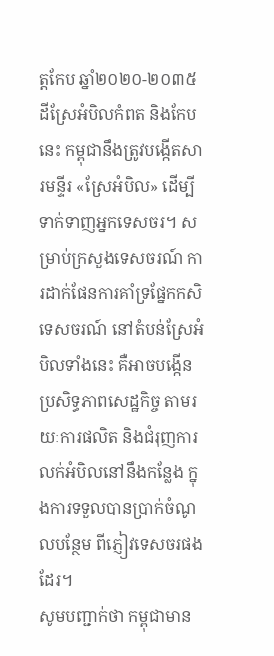ត្តកែប ឆ្នាំ២០២០-២០៣៥ ដីស្រែអំបិលកំពត និងកែបនេះ កម្ពុជានឹងត្រូវបង្កើតសារមន្ទីរ «ស្រែអំបិល» ដើម្បីទាក់ទាញអ្នកទេសចរ។ សម្រាប់ក្រសួងទេសចរណ៍ ការដាក់ផែនការគាំទ្រផែ្នកកសិទេសចរណ៍ នៅតំបន់ស្រែអំបិលទាំងនេះ គឺអាចបង្កើនប្រសិទ្ធភាពសេដ្ឋកិច្ច តាមរយៈការផលិត និងជំរុញការលក់អំបិលនៅនឹងកន្លែង ក្នុងការទទួលបានប្រាក់ចំណូលបន្ថែម ពីភ្ញៀវទេសចរផងដែរ។
សូមបញ្ជាក់ថា កម្ពុជាមាន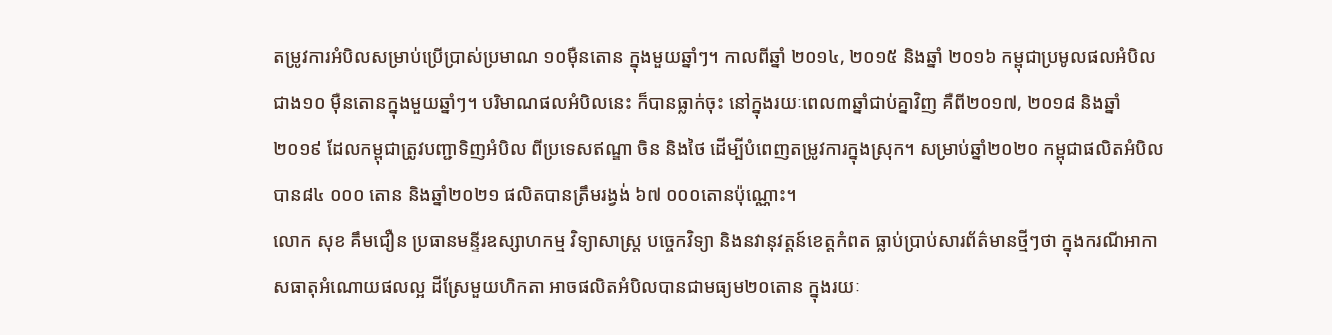តម្រូវការអំបិលសម្រាប់ប្រើប្រាស់ប្រមាណ ១០ម៉ឺនតោន ក្នុងមួយឆ្នាំៗ។ កាលពីឆ្នាំ ២០១៤, ២០១៥ និងឆ្នាំ ២០១៦ កម្ពុជាប្រមូលផលអំបិលជាង១០ ម៉ឺនតោនក្នុងមួយឆ្នាំៗ។ បរិមាណផលអំបិលនេះ ក៏បានធ្លាក់ចុះ នៅក្នុងរយៈពេល៣ឆ្នាំជាប់គ្នាវិញ គឺពី២០១៧, ២០១៨ និងឆ្នាំ ២០១៩ ដែលកម្ពុជាត្រូវបញ្ជាទិញអំបិល ពីប្រទេសឥណ្ឌា ចិន និងថៃ ដើម្បីបំពេញតម្រូវការក្នុងស្រុក។ សម្រាប់ឆ្នាំ២០២០ កម្ពុជាផលិតអំបិល បាន៨៤ ០០០ តោន និងឆ្នាំ២០២១ ផលិតបានត្រឹមរង្វង់ ៦៧ ០០០តោនប៉ុណ្ណោះ។
លោក សុខ គឹមជឿន ប្រធានមន្ទីរឧស្សាហកម្ម វិទ្យាសាស្ត្រ បច្ចេកវិទ្យា និងនវានុវត្តន៍ខេត្តកំពត ធ្លាប់ប្រាប់សារព័ត៌មានថ្មីៗថា ក្នុងករណីអាកាសធាតុអំណោយផលល្អ ដីស្រែមួយហិកតា អាចផលិតអំបិលបានជាមធ្យម២០តោន ក្នុងរយៈ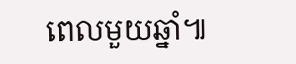ពេលមួយឆ្នាំ៕